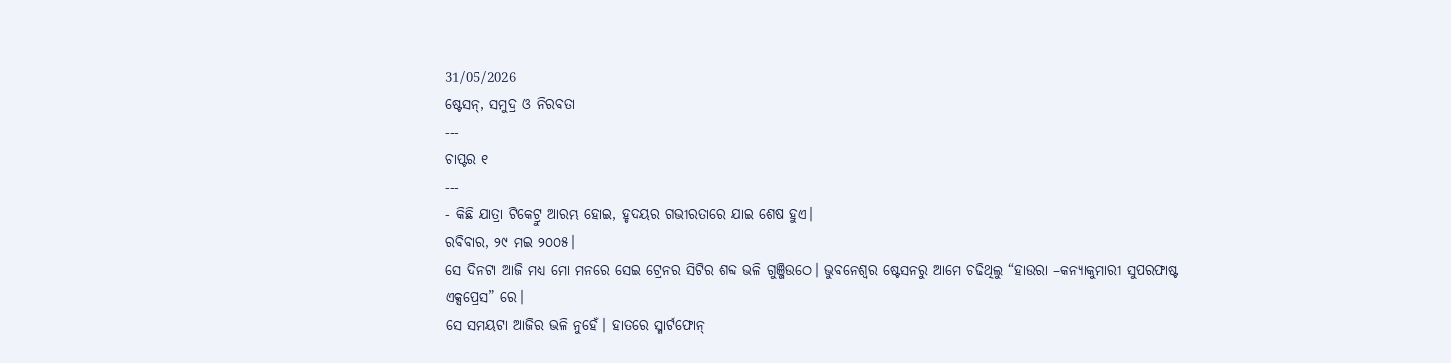31/05/2026
ଷ୍ଟେସନ୍, ସମୁଦ୍ର ଓ ନିରବତା
---
ଚାପ୍ଟର ୧
---
- କିଛି ଯାତ୍ରା ଟିକେଟ୍ରୁ ଆରମ୍ଭ ହୋଇ, ହୃଦୟର ଗଭୀରତାରେ ଯାଇ ଶେଷ ହୁଏ।
ରବିବାର, ୨୯ ମଇ ୨୦୦୫।
ସେ ଦିନଟା ଆଜି ମଧ୍ୟ ମୋ ମନରେ ସେଇ ଟ୍ରେନର ସିଟିର ଶବ୍ଦ ଭଳି ଗୁଞ୍ଜିଉଠେ। ଭୁବନେଶ୍ୱର ଷ୍ଟେସନରୁ ଆମେ ଚଢିଥିଲୁ “ହାଉରା –କନ୍ୟାକୁମାରୀ ସୁପରଫାଷ୍ଟ ଏକ୍ସପ୍ରେସ” ରେ।
ସେ ସମୟଟା ଆଜିର ଭଳି ନୁହେଁ। ହାତରେ ସ୍ମାର୍ଟଫୋନ୍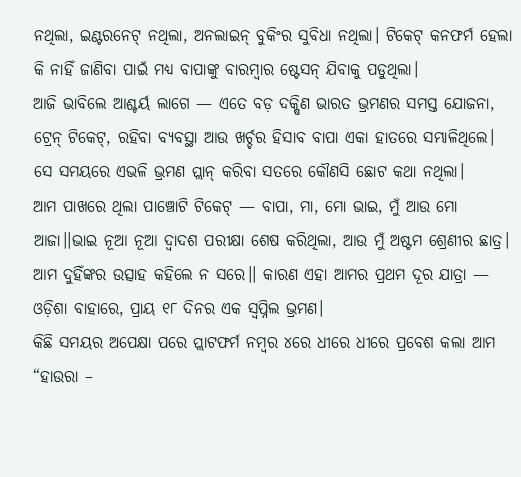ନଥିଲା, ଇଣ୍ଟରନେଟ୍ ନଥିଲା, ଅନଲାଇନ୍ ବୁକିଂର ସୁବିଧା ନଥିଲା। ଟିକେଟ୍ କନଫର୍ମ ହେଲା କି ନାହିଁ ଜାଣିବା ପାଇଁ ମଧ୍ୟ ବାପାଙ୍କୁ ବାରମ୍ବାର ଷ୍ଟେସନ୍ ଯିବାକୁ ପଡୁଥିଲା।
ଆଜି ଭାବିଲେ ଆଶ୍ଚର୍ୟ ଲାଗେ — ଏତେ ବଡ଼ ଦକ୍ଷିଣ ଭାରତ ଭ୍ରମଣର ସମସ୍ତ ଯୋଜନା, ଟ୍ରେନ୍ ଟିକେଟ୍, ରହିବା ବ୍ୟବସ୍ଥା ଆଉ ଖର୍ଚ୍ଚର ହିସାବ ବାପା ଏକା ହାତରେ ସମ୍ଭାଳିଥିଲେ। ସେ ସମୟରେ ଏଭଳି ଭ୍ରମଣ ପ୍ଲାନ୍ କରିବା ସତରେ କୌଣସି ଛୋଟ କଥା ନଥିଲା।
ଆମ ପାଖରେ ଥିଲା ପାଞ୍ଚୋଟି ଟିକେଟ୍ — ବାପା, ମା, ମୋ ଭାଇ, ମୁଁ ଆଉ ମୋ ଆଜା।।ଭାଇ ନୂଆ ନୂଆ ଦ୍ୱାଦଶ ପରୀକ୍ଷା ଶେଷ କରିଥିଲା, ଆଉ ମୁଁ ଅଷ୍ଟମ ଶ୍ରେଣୀର ଛାତ୍ର। ଆମ ଦୁହିଁଙ୍କର ଉତ୍ସାହ କହିଲେ ନ ସରେ।। କାରଣ ଏହା ଆମର ପ୍ରଥମ ଦୂର ଯାତ୍ରା — ଓଡ଼ିଶା ବାହାରେ, ପ୍ରାୟ ୧୮ ଦିନର ଏକ ସ୍ୱପ୍ନିଲ ଭ୍ରମଣ।
କିଛି ସମୟର ଅପେକ୍ଷା ପରେ ପ୍ଲାଟଫର୍ମ ନମ୍ବର ୪ରେ ଧୀରେ ଧୀରେ ପ୍ରବେଶ କଲା ଆମ “ହାଉରା –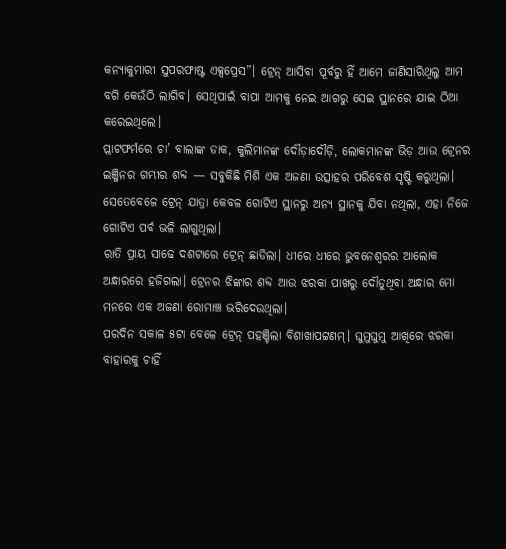କନ୍ୟାକୁମାରୀ ସୁପରଫାଷ୍ଟ ଏକ୍ସପ୍ରେସ”। ଟ୍ରେନ୍ ଆସିବା ପୂର୍ବରୁ ହିଁ ଆମେ ଜାଣିସାରିଥିଲୁ ଆମ ବଗି କେଉଁଠି ଲାଗିବ। ସେଥିପାଇଁ ବାପା ଆମକୁ ନେଇ ଆଗରୁ ସେଇ ସ୍ଥାନରେ ଯାଇ ଠିଆ କରେଇଥିଲେ।
ପ୍ଲାଟଫର୍ମରେ ଚା’ ବାଲାଙ୍କ ଡାକ, କୁଲିମାନଙ୍କ ଦୌଡ଼ାଦୌଡ଼ି, ଲୋକମାନଙ୍କ ଭିଡ଼ ଆଉ ଟ୍ରେନର ଇଞ୍ଜିନର ଗମ୍ଭୀର ଶବ୍ଦ — ସବୁକିଛି ମିଶି ଏକ ଅଜଣା ଉତ୍ସାହର ପରିବେଶ ସୃଷ୍ଟି କରୁଥିଲା।
ସେତେବେଳେ ଟ୍ରେନ୍ ଯାତ୍ରା କେବଳ ଗୋଟିଏ ସ୍ଥାନରୁ ଅନ୍ୟ ସ୍ଥାନକୁ ଯିବା ନଥିଲା, ଏହା ନିଜେ ଗୋଟିଏ ପର୍ବ ଭଳି ଲାଗୁଥିଲା।
ରାତି ପ୍ରାୟ ସାଢେ ଦଶଟାରେ ଟ୍ରେନ୍ ଛାଡିଲା। ଧୀରେ ଧୀରେ ଭୁବନେଶ୍ୱରର ଆଲୋକ ଅନ୍ଧାରରେ ହଜିଗଲା। ଟ୍ରେନର ଝିଙ୍କାର ଶବ୍ଦ ଆଉ ଝରକା ପାଖରୁ ଦୌଡୁଥିବା ଅନ୍ଧାର ମୋ ମନରେ ଏକ ଅଜଣା ରୋମାଞ୍ଚ ଭରିଦେଉଥିଲା।
ପରଦିନ ସକାଳ ୫ଟା ବେଳେ ଟ୍ରେନ୍ ପହଞ୍ଚିଲା ବିଶାଖାପଟ୍ଟଣମ୍। ଘୁମୁଘୁମୁ ଆଖିରେ ଝରକା ବାହାରକୁ ଚାହିଁ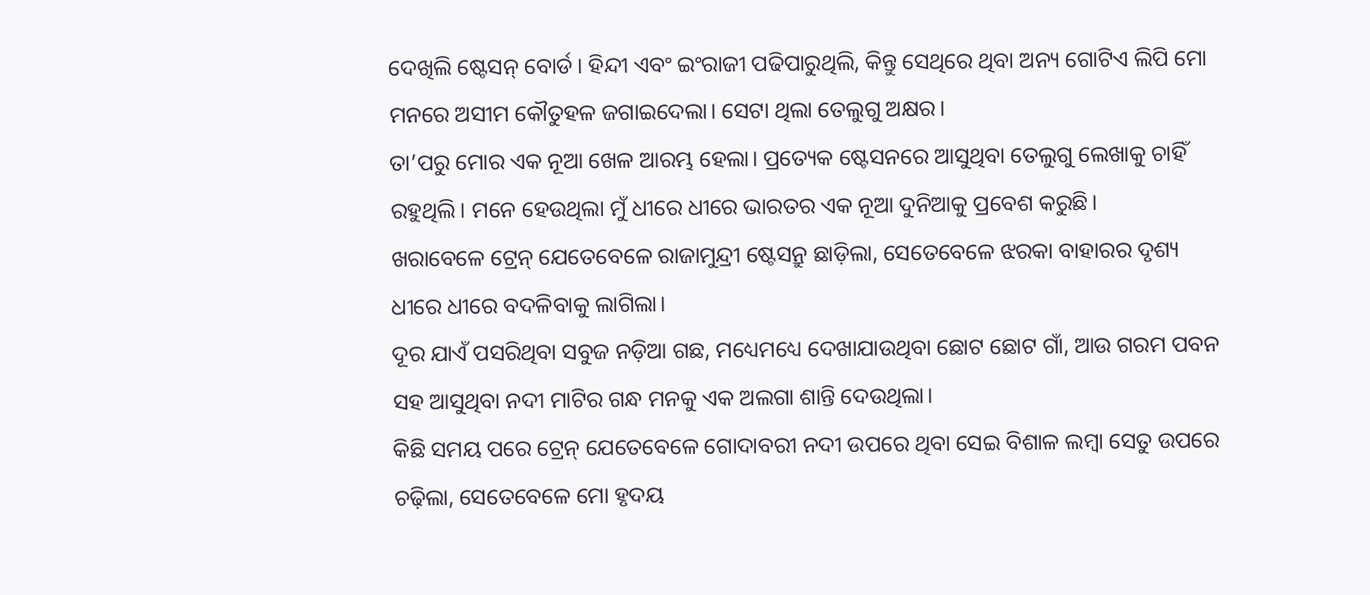ଦେଖିଲି ଷ୍ଟେସନ୍ ବୋର୍ଡ। ହିନ୍ଦୀ ଏବଂ ଇଂରାଜୀ ପଢିପାରୁଥିଲି, କିନ୍ତୁ ସେଥିରେ ଥିବା ଅନ୍ୟ ଗୋଟିଏ ଲିପି ମୋ ମନରେ ଅସୀମ କୌତୁହଳ ଜଗାଇଦେଲା। ସେଟା ଥିଲା ତେଲୁଗୁ ଅକ୍ଷର।
ତା’ପରୁ ମୋର ଏକ ନୂଆ ଖେଳ ଆରମ୍ଭ ହେଲା। ପ୍ରତ୍ୟେକ ଷ୍ଟେସନରେ ଆସୁଥିବା ତେଲୁଗୁ ଲେଖାକୁ ଚାହିଁ ରହୁଥିଲି। ମନେ ହେଉଥିଲା ମୁଁ ଧୀରେ ଧୀରେ ଭାରତର ଏକ ନୂଆ ଦୁନିଆକୁ ପ୍ରବେଶ କରୁଛି।
ଖରାବେଳେ ଟ୍ରେନ୍ ଯେତେବେଳେ ରାଜାମୁନ୍ଦ୍ରୀ ଷ୍ଟେସନ୍ରୁ ଛାଡ଼ିଲା, ସେତେବେଳେ ଝରକା ବାହାରର ଦୃଶ୍ୟ ଧୀରେ ଧୀରେ ବଦଳିବାକୁ ଲାଗିଲା।
ଦୂର ଯାଏଁ ପସରିଥିବା ସବୁଜ ନଡ଼ିଆ ଗଛ, ମଧ୍ୟେମଧ୍ୟେ ଦେଖାଯାଉଥିବା ଛୋଟ ଛୋଟ ଗାଁ, ଆଉ ଗରମ ପବନ ସହ ଆସୁଥିବା ନଦୀ ମାଟିର ଗନ୍ଧ ମନକୁ ଏକ ଅଲଗା ଶାନ୍ତି ଦେଉଥିଲା।
କିଛି ସମୟ ପରେ ଟ୍ରେନ୍ ଯେତେବେଳେ ଗୋଦାବରୀ ନଦୀ ଉପରେ ଥିବା ସେଇ ବିଶାଳ ଲମ୍ବା ସେତୁ ଉପରେ ଚଢ଼ିଲା, ସେତେବେଳେ ମୋ ହୃଦୟ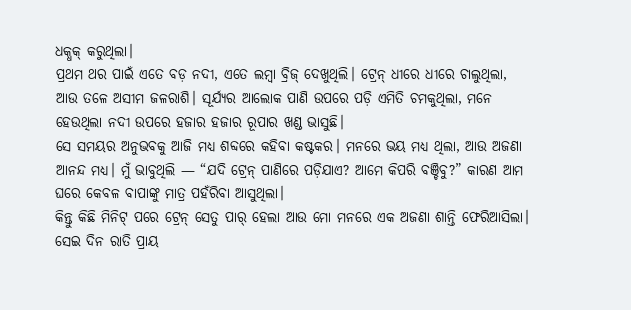ଧକ୍ଧକ୍ କରୁଥିଲା।
ପ୍ରଥମ ଥର ପାଇଁ ଏତେ ବଡ଼ ନଦୀ, ଏତେ ଲମ୍ବା ବ୍ରିଜ୍ ଦେଖୁଥିଲି। ଟ୍ରେନ୍ ଧୀରେ ଧୀରେ ଚାଲୁଥିଲା, ଆଉ ତଳେ ଅସୀମ ଜଳରାଶି। ସୂର୍ଯ୍ୟର ଆଲୋକ ପାଣି ଉପରେ ପଡ଼ି ଏମିତି ଚମକୁଥିଲା, ମନେ ହେଉଥିଲା ନଦୀ ଉପରେ ହଜାର ହଜାର ରୂପାର ଖଣ୍ଡ ଭାସୁଛି।
ସେ ସମୟର ଅନୁଭବକୁ ଆଜି ମଧ୍ୟ ଶବ୍ଦରେ କହିବା କଷ୍ଟକର। ମନରେ ଭୟ ମଧ୍ୟ ଥିଲା, ଆଉ ଅଜଣା ଆନନ୍ଦ ମଧ୍ୟ। ମୁଁ ଭାବୁଥିଲି — “ଯଦି ଟ୍ରେନ୍ ପାଣିରେ ପଡ଼ିଯାଏ? ଆମେ କିପରି ବଞ୍ଚିବୁ?” କାରଣ ଆମ ଘରେ କେବଳ ବାପାଙ୍କୁ ମାତ୍ର ପହଁରିବା ଆସୁଥିଲା।
କିନ୍ତୁ କିଛି ମିନିଟ୍ ପରେ ଟ୍ରେନ୍ ସେତୁ ପାର୍ ହେଲା ଆଉ ମୋ ମନରେ ଏକ ଅଜଣା ଶାନ୍ତି ଫେରିଆସିଲା।
ସେଇ ଦିନ ରାତି ପ୍ରାୟ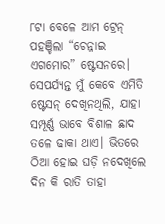୮ଟା ବେଳେ ଆମ ଟ୍ରେନ୍ ପହଞ୍ଚିଲା “ଚେନ୍ନାଇ ଏଗମୋର” ଷ୍ଟେସନରେ। ସେପର୍ଯ୍ୟନ୍ତ ମୁଁ କେବେ ଏମିତି ଷ୍ଟେସନ୍ ଦେଖିନଥିଲି, ଯାହା ସମ୍ପୂର୍ଣ୍ଣ ଭାବେ ବିଶାଳ ଛାଦ ତଳେ ଢାକା ଥାଏ। ଭିତରେ ଠିଆ ହୋଇ ଘଡ଼ି ନଦେଖିଲେ ଦିନ କି ରାତି ତାହା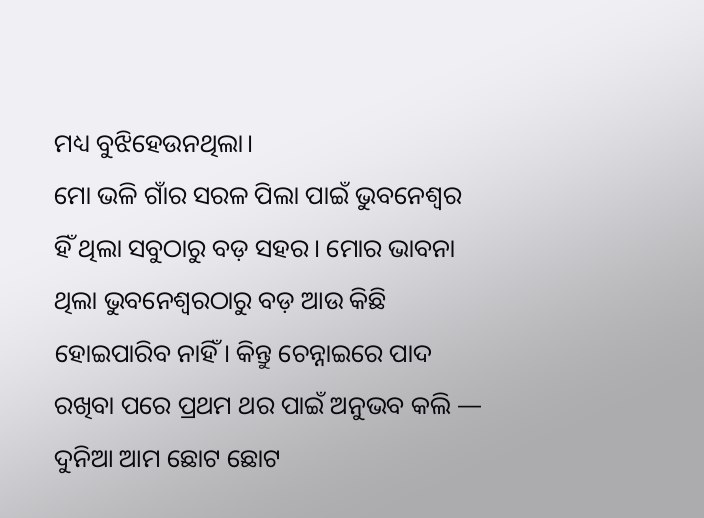ମଧ୍ୟ ବୁଝିହେଉନଥିଲା।
ମୋ ଭଳି ଗାଁର ସରଳ ପିଲା ପାଇଁ ଭୁବନେଶ୍ୱର ହିଁ ଥିଲା ସବୁଠାରୁ ବଡ଼ ସହର। ମୋର ଭାବନା ଥିଲା ଭୁବନେଶ୍ୱରଠାରୁ ବଡ଼ ଆଉ କିଛି ହୋଇପାରିବ ନାହିଁ। କିନ୍ତୁ ଚେନ୍ନାଇରେ ପାଦ ରଖିବା ପରେ ପ୍ରଥମ ଥର ପାଇଁ ଅନୁଭବ କଲି — ଦୁନିଆ ଆମ ଛୋଟ ଛୋଟ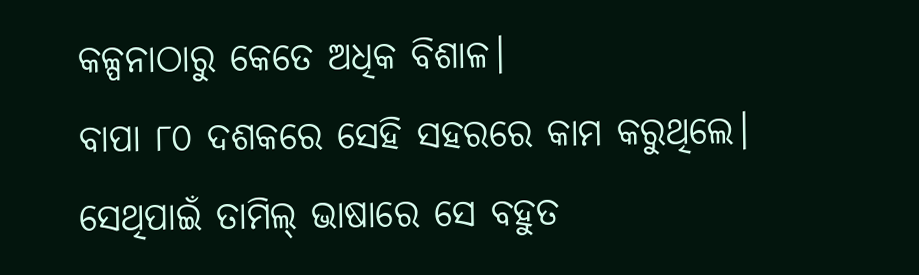କଳ୍ପନାଠାରୁ କେତେ ଅଧିକ ବିଶାଳ।
ବାପା ୮୦ ଦଶକରେ ସେହି ସହରରେ କାମ କରୁଥିଲେ। ସେଥିପାଇଁ ତାମିଲ୍ ଭାଷାରେ ସେ ବହୁତ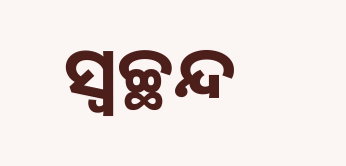ସ୍ୱଚ୍ଛନ୍ଦ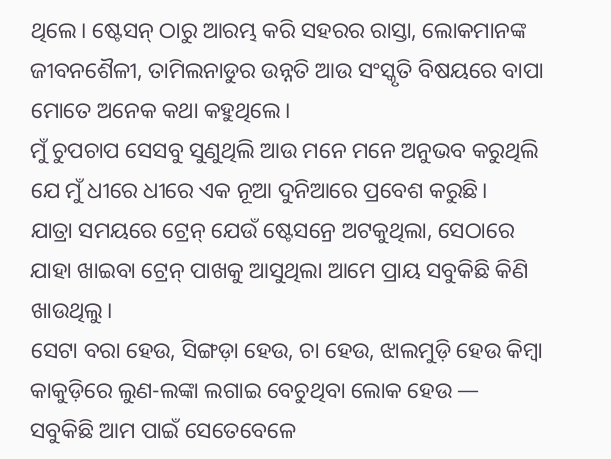ଥିଲେ। ଷ୍ଟେସନ୍ ଠାରୁ ଆରମ୍ଭ କରି ସହରର ରାସ୍ତା, ଲୋକମାନଙ୍କ ଜୀବନଶୈଳୀ, ତାମିଲନାଡୁର ଉନ୍ନତି ଆଉ ସଂସ୍କୃତି ବିଷୟରେ ବାପା ମୋତେ ଅନେକ କଥା କହୁଥିଲେ।
ମୁଁ ଚୁପଚାପ ସେସବୁ ସୁଣୁଥିଲି ଆଉ ମନେ ମନେ ଅନୁଭବ କରୁଥିଲି ଯେ ମୁଁ ଧୀରେ ଧୀରେ ଏକ ନୂଆ ଦୁନିଆରେ ପ୍ରବେଶ କରୁଛି।
ଯାତ୍ରା ସମୟରେ ଟ୍ରେନ୍ ଯେଉଁ ଷ୍ଟେସନ୍ରେ ଅଟକୁଥିଲା, ସେଠାରେ ଯାହା ଖାଇବା ଟ୍ରେନ୍ ପାଖକୁ ଆସୁଥିଲା ଆମେ ପ୍ରାୟ ସବୁକିଛି କିଣି ଖାଉଥିଲୁ।
ସେଟା ବରା ହେଉ, ସିଙ୍ଗଡ଼ା ହେଉ, ଚା ହେଉ, ଝାଲମୁଡ଼ି ହେଉ କିମ୍ବା କାକୁଡ଼ିରେ ଲୁଣ-ଲଙ୍କା ଲଗାଇ ବେଚୁଥିବା ଲୋକ ହେଉ — ସବୁକିଛି ଆମ ପାଇଁ ସେତେବେଳେ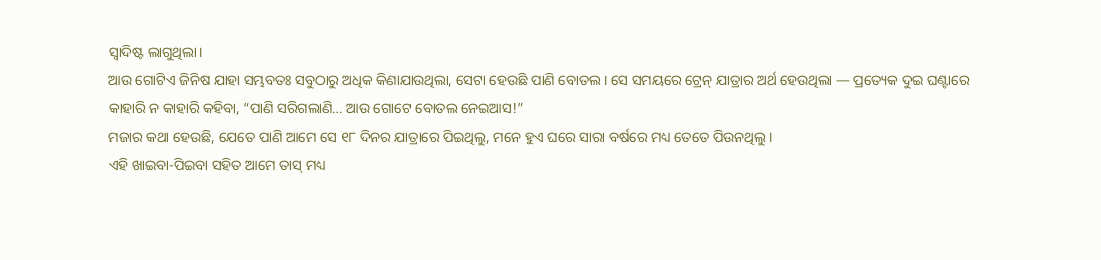ସ୍ୱାଦିଷ୍ଟ ଲାଗୁଥିଲା।
ଆଉ ଗୋଟିଏ ଜିନିଷ ଯାହା ସମ୍ଭବତଃ ସବୁଠାରୁ ଅଧିକ କିଣାଯାଉଥିଲା, ସେଟା ହେଉଛି ପାଣି ବୋତଲ। ସେ ସମୟରେ ଟ୍ରେନ୍ ଯାତ୍ରାର ଅର୍ଥ ହେଉଥିଲା — ପ୍ରତ୍ୟେକ ଦୁଇ ଘଣ୍ଟାରେ କାହାରି ନ କାହାରି କହିବା, “ପାଣି ସରିଗଲାଣି… ଆଉ ଗୋଟେ ବୋତଲ ନେଇଆସ!”
ମଜାର କଥା ହେଉଛି, ଯେତେ ପାଣି ଆମେ ସେ ୧୮ ଦିନର ଯାତ୍ରାରେ ପିଇଥିଲୁ, ମନେ ହୁଏ ଘରେ ସାରା ବର୍ଷରେ ମଧ୍ୟ ତେତେ ପିଉନଥିଲୁ।
ଏହି ଖାଇବା-ପିଇବା ସହିତ ଆମେ ତାସ୍ ମଧ୍ୟ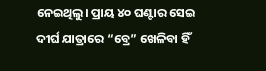ନେଇଥିଲୁ। ପ୍ରାୟ ୪୦ ଘଣ୍ଟାର ସେଇ ଦୀର୍ଘ ଯାତ୍ରାରେ “ବ୍ରେ” ଖେଳିବା ହିଁ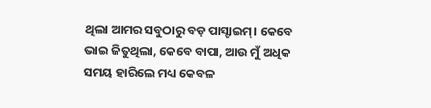ଥିଲା ଆମର ସବୁଠାରୁ ବଡ଼ ପାସ୍ଟାଇମ୍। କେବେ ଭାଇ ଜିତୁଥିଲା, କେବେ ବାପା, ଆଉ ମୁଁ ଅଧିକ ସମୟ ହାରିଲେ ମଧ୍ୟ କେବଳ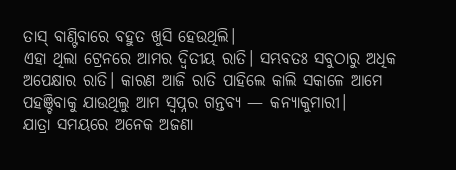ତାସ୍ ବାଣ୍ଟିବାରେ ବହୁତ ଖୁସି ହେଉଥିଲି।
ଏହା ଥିଲା ଟ୍ରେନରେ ଆମର ଦ୍ୱିତୀୟ ରାତି। ସମ୍ଭବତଃ ସବୁଠାରୁ ଅଧିକ ଅପେକ୍ଷାର ରାତି। କାରଣ ଆଜି ରାତି ପାହିଲେ କାଲି ସକାଳେ ଆମେ ପହଞ୍ଚିବାକୁ ଯାଉଥିଲୁ ଆମ ସ୍ୱପ୍ନର ଗନ୍ତବ୍ୟ — କନ୍ୟାକୁମାରୀ।
ଯାତ୍ରା ସମୟରେ ଅନେକ ଅଜଣା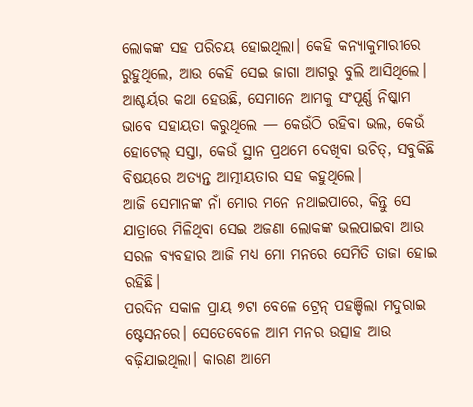ଲୋକଙ୍କ ସହ ପରିଚୟ ହୋଇଥିଲା। କେହି କନ୍ୟାକୁମାରୀରେ ରୁହୁଥିଲେ, ଆଉ କେହି ସେଇ ଜାଗା ଆଗରୁ ବୁଲି ଆସିଥିଲେ।
ଆଶ୍ଚର୍ୟର କଥା ହେଉଛି, ସେମାନେ ଆମକୁ ସଂପୂର୍ଣ୍ଣ ନିଷ୍କାମ ଭାବେ ସହାୟତା କରୁଥିଲେ — କେଉଁଠି ରହିବା ଭଲ, କେଉଁ ହୋଟେଲ୍ ସସ୍ତା, କେଉଁ ସ୍ଥାନ ପ୍ରଥମେ ଦେଖିବା ଉଚିତ୍, ସବୁକିଛି ବିଷୟରେ ଅତ୍ୟନ୍ତ ଆତ୍ମୀୟତାର ସହ କହୁଥିଲେ।
ଆଜି ସେମାନଙ୍କ ନାଁ ମୋର ମନେ ନଥାଇପାରେ, କିନ୍ତୁ ସେ ଯାତ୍ରାରେ ମିଳିଥିବା ସେଇ ଅଜଣା ଲୋକଙ୍କ ଭଲପାଇବା ଆଉ ସରଳ ବ୍ୟବହାର ଆଜି ମଧ୍ୟ ମୋ ମନରେ ସେମିତି ତାଜା ହୋଇ ରହିଛି।
ପରଦିନ ସକାଳ ପ୍ରାୟ ୭ଟା ବେଳେ ଟ୍ରେନ୍ ପହଞ୍ଚିଲା ମଦୁରାଇ ଷ୍ଟେସନରେ। ସେତେବେଳେ ଆମ ମନର ଉତ୍ସାହ ଆଉ ବଢ଼ିଯାଇଥିଲା। କାରଣ ଆମେ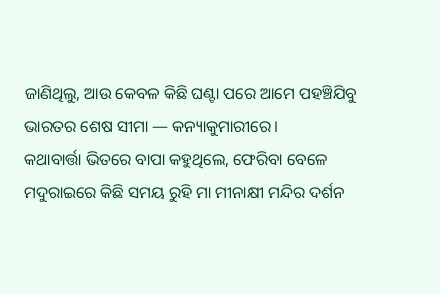ଜାଣିଥିଲୁ, ଆଉ କେବଳ କିଛି ଘଣ୍ଟା ପରେ ଆମେ ପହଞ୍ଚିଯିବୁ ଭାରତର ଶେଷ ସୀମା — କନ୍ୟାକୁମାରୀରେ।
କଥାବାର୍ତ୍ତା ଭିତରେ ବାପା କହୁଥିଲେ, ଫେରିବା ବେଳେ ମଦୁରାଇରେ କିଛି ସମୟ ରୁହି ମା ମୀନାକ୍ଷୀ ମନ୍ଦିର ଦର୍ଶନ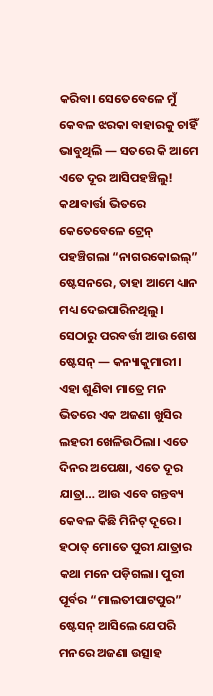କରିବା। ସେତେବେଳେ ମୁଁ କେବଳ ଝରକା ବାହାରକୁ ଚାହିଁ ଭାବୁଥିଲି — ସତରେ କି ଆମେ ଏତେ ଦୂର ଆସିପହଞ୍ଚିଲୁ!
କଥାବାର୍ତ୍ତା ଭିତରେ କେତେବେଳେ ଟ୍ରେନ୍ ପହଞ୍ଚିଗଲା “ନାଗରକୋଇଲ୍” ଷ୍ଟେସନରେ, ତାହା ଆମେ ଧ୍ୟାନ ମଧ୍ୟ ଦେଇପାରିନଥିଲୁ। ସେଠାରୁ ପରବର୍ତ୍ତୀ ଆଉ ଶେଷ ଷ୍ଟେସନ୍ — କନ୍ୟାକୁମାରୀ। ଏହା ଶୁଣିବା ମାତ୍ରେ ମନ ଭିତରେ ଏକ ଅଜଣା ଖୁସିର ଲହରୀ ଖେଳିଉଠିଲା। ଏତେ ଦିନର ଅପେକ୍ଷା, ଏତେ ଦୂର ଯାତ୍ରା… ଆଉ ଏବେ ଗନ୍ତବ୍ୟ କେବଳ କିଛି ମିନିଟ୍ ଦୂରେ।
ହଠାତ୍ ମୋତେ ପୁରୀ ଯାତ୍ରାର କଥା ମନେ ପଡ଼ିଗଲା। ପୁରୀ ପୂର୍ବର “ମାଲତୀପାଟପୁର” ଷ୍ଟେସନ୍ ଆସିଲେ ଯେପରି ମନରେ ଅଜଣା ଉତ୍ସାହ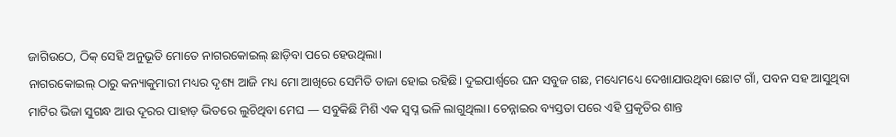ଜାଗିଉଠେ, ଠିକ୍ ସେହି ଅନୁଭୂତି ମୋତେ ନାଗରକୋଇଲ୍ ଛାଡ଼ିବା ପରେ ହେଉଥିଲା।
ନାଗରକୋଇଲ୍ ଠାରୁ କନ୍ୟାକୁମାରୀ ମଧ୍ୟର ଦୃଶ୍ୟ ଆଜି ମଧ୍ୟ ମୋ ଆଖିରେ ସେମିତି ତାଜା ହୋଇ ରହିଛି। ଦୁଇପାର୍ଶ୍ୱରେ ଘନ ସବୁଜ ଗଛ, ମଧ୍ୟେମଧ୍ୟେ ଦେଖାଯାଉଥିବା ଛୋଟ ଗାଁ, ପବନ ସହ ଆସୁଥିବା ମାଟିର ଭିଜା ସୁଗନ୍ଧ ଆଉ ଦୂରର ପାହାଡ଼ ଭିତରେ ଲୁଚିଥିବା ମେଘ — ସବୁକିଛି ମିଶି ଏକ ସ୍ୱପ୍ନ ଭଳି ଲାଗୁଥିଲା। ଚେନ୍ନାଇର ବ୍ୟସ୍ତତା ପରେ ଏହି ପ୍ରକୃତିର ଶାନ୍ତ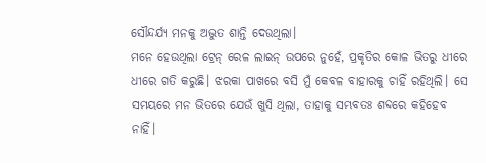ସୌନ୍ଦର୍ଯ୍ୟ ମନକୁ ଅଦ୍ଭୁତ ଶାନ୍ତି ଦେଉଥିଲା।
ମନେ ହେଉଥିଲା ଟ୍ରେନ୍ ରେଳ ଲାଇନ୍ ଉପରେ ନୁହେଁ, ପ୍ରକୃତିର କୋଳ ଭିତରୁ ଧୀରେ ଧୀରେ ଗତି କରୁଛି। ଝରକା ପାଖରେ ବସି ମୁଁ କେବଳ ବାହାରକୁ ଚାହିଁ ରହିଥିଲି। ସେ ସମୟରେ ମନ ଭିତରେ ଯେଉଁ ଖୁସି ଥିଲା, ତାହାକୁ ସମ୍ଭବତଃ ଶବ୍ଦରେ କହିହେବ ନାହିଁ।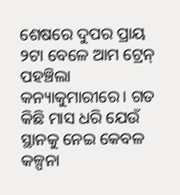ଶେଷରେ ଦୁପର ପ୍ରାୟ ୨ଟା ବେଳେ ଆମ ଟ୍ରେନ୍ ପହଞ୍ଚିଲା କନ୍ୟାକୁମାରୀରେ। ଗତ କିଛି ମାସ ଧରି ଯେଉଁ ସ୍ଥାନକୁ ନେଇ କେବଳ କଳ୍ପନା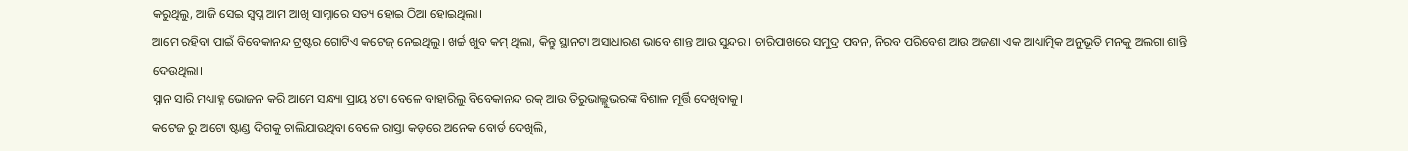କରୁଥିଲୁ, ଆଜି ସେଇ ସ୍ୱପ୍ନ ଆମ ଆଖି ସାମ୍ନାରେ ସତ୍ୟ ହୋଇ ଠିଆ ହୋଇଥିଲା।
ଆମେ ରହିବା ପାଇଁ ବିବେକାନନ୍ଦ ଟ୍ରଷ୍ଟର ଗୋଟିଏ କଟେଜ୍ ନେଇଥିଲୁ। ଖର୍ଚ୍ଚ ଖୁବ କମ୍ ଥିଲା, କିନ୍ତୁ ସ୍ଥାନଟା ଅସାଧାରଣ ଭାବେ ଶାନ୍ତ ଆଉ ସୁନ୍ଦର। ଚାରିପାଖରେ ସମୁଦ୍ର ପବନ, ନିରବ ପରିବେଶ ଆଉ ଅଜଣା ଏକ ଆଧ୍ୟାତ୍ମିକ ଅନୁଭୂତି ମନକୁ ଅଲଗା ଶାନ୍ତି ଦେଉଥିଲା।
ସ୍ନାନ ସାରି ମଧ୍ୟାହ୍ନ ଭୋଜନ କରି ଆମେ ସନ୍ଧ୍ୟା ପ୍ରାୟ ୪ଟା ବେଳେ ବାହାରିଲୁ ବିବେକାନନ୍ଦ ରକ୍ ଆଉ ତିରୁଭାଲ୍ଲୁଭରଙ୍କ ବିଶାଳ ମୂର୍ତ୍ତି ଦେଖିବାକୁ।
କଟେଜ ରୁ ଅଟୋ ଷ୍ଟାଣ୍ଡ ଦିଗକୁ ଚାଲିଯାଉଥିବା ବେଳେ ରାସ୍ତା କଡ଼ରେ ଅନେକ ବୋର୍ଡ ଦେଖିଲି,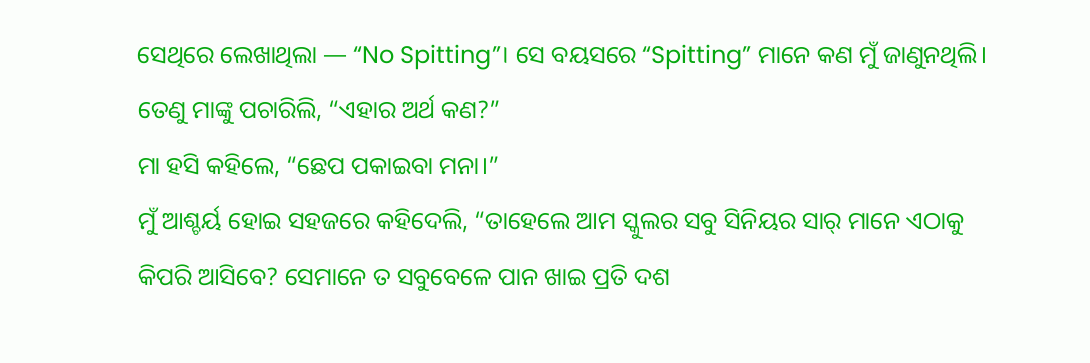ସେଥିରେ ଲେଖାଥିଲା — “No Spitting”। ସେ ବୟସରେ “Spitting” ମାନେ କଣ ମୁଁ ଜାଣୁନଥିଲି। ତେଣୁ ମାଙ୍କୁ ପଚାରିଲି, “ଏହାର ଅର୍ଥ କଣ?”
ମା ହସି କହିଲେ, “ଛେପ ପକାଇବା ମନା।”
ମୁଁ ଆଶ୍ଚର୍ୟ ହୋଇ ସହଜରେ କହିଦେଲି, “ତାହେଲେ ଆମ ସ୍କୁଲର ସବୁ ସିନିୟର ସାର୍ ମାନେ ଏଠାକୁ କିପରି ଆସିବେ? ସେମାନେ ତ ସବୁବେଳେ ପାନ ଖାଇ ପ୍ରତି ଦଶ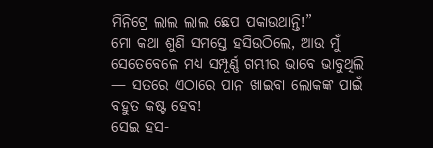ମିନିଟ୍ରେ ଲାଲ ଲାଲ ଛେପ ପକାଉଥାନ୍ତି!”
ମୋ କଥା ଶୁଣି ସମସ୍ତେ ହସିଉଠିଲେ, ଆଉ ମୁଁ ସେତେବେଳେ ମଧ୍ୟ ସମ୍ପୂର୍ଣ୍ଣ ଗମ୍ଭୀର ଭାବେ ଭାବୁଥିଲି — ସତରେ ଏଠାରେ ପାନ ଖାଇବା ଲୋକଙ୍କ ପାଇଁ ବହୁତ କଷ୍ଟ ହେବ!
ସେଇ ହସ-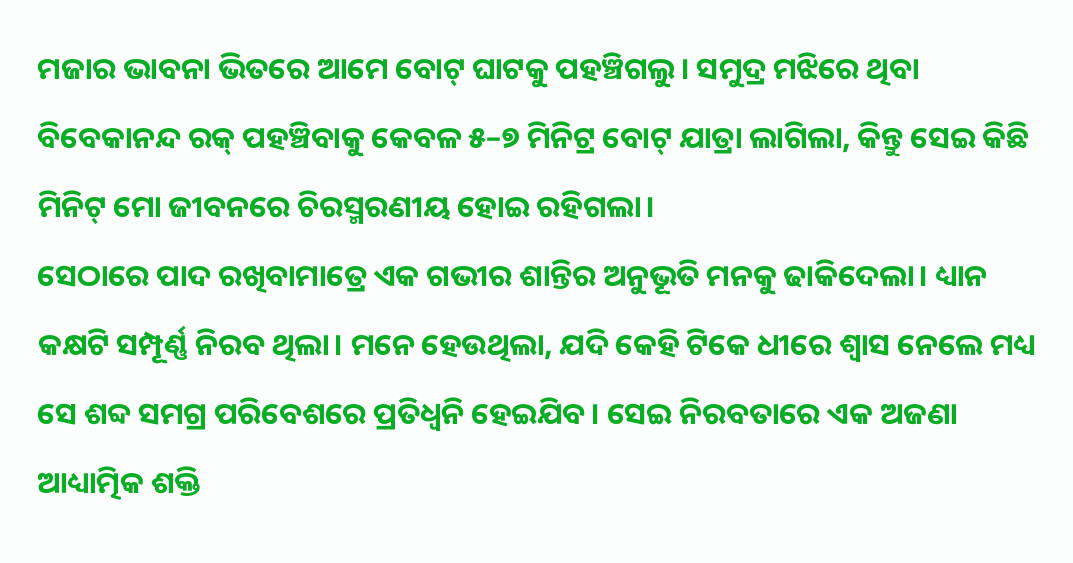ମଜାର ଭାବନା ଭିତରେ ଆମେ ବୋଟ୍ ଘାଟକୁ ପହଞ୍ଚିଗଲୁ। ସମୁଦ୍ର ମଝିରେ ଥିବା ବିବେକାନନ୍ଦ ରକ୍ ପହଞ୍ଚିବାକୁ କେବଳ ୫–୭ ମିନିଟ୍ର ବୋଟ୍ ଯାତ୍ରା ଲାଗିଲା, କିନ୍ତୁ ସେଇ କିଛି ମିନିଟ୍ ମୋ ଜୀବନରେ ଚିରସ୍ମରଣୀୟ ହୋଇ ରହିଗଲା।
ସେଠାରେ ପାଦ ରଖିବାମାତ୍ରେ ଏକ ଗଭୀର ଶାନ୍ତିର ଅନୁଭୂତି ମନକୁ ଢାକିଦେଲା। ଧ୍ୟାନ କକ୍ଷଟି ସମ୍ପୂର୍ଣ୍ଣ ନିରବ ଥିଲା। ମନେ ହେଉଥିଲା, ଯଦି କେହି ଟିକେ ଧୀରେ ଶ୍ୱାସ ନେଲେ ମଧ୍ୟ ସେ ଶବ୍ଦ ସମଗ୍ର ପରିବେଶରେ ପ୍ରତିଧ୍ୱନି ହେଇଯିବ। ସେଇ ନିରବତାରେ ଏକ ଅଜଣା ଆଧ୍ୟାତ୍ମିକ ଶକ୍ତି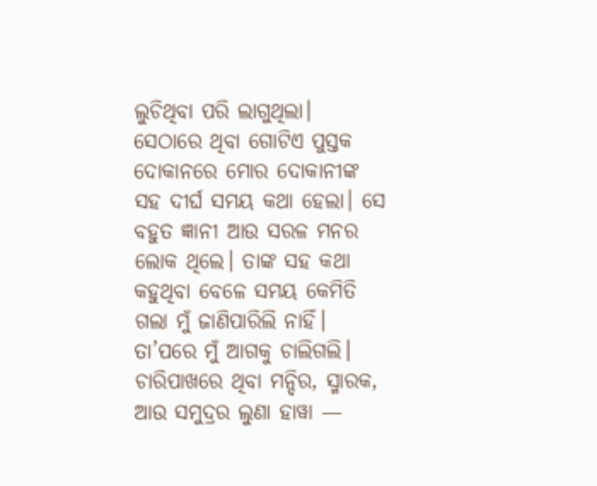ଲୁଚିଥିବା ପରି ଲାଗୁଥିଲା।
ସେଠାରେ ଥିବା ଗୋଟିଏ ପୁସ୍ତକ ଦୋକାନରେ ମୋର ଦୋକାନୀଙ୍କ ସହ ଦୀର୍ଘ ସମୟ କଥା ହେଲା। ସେ ବହୁତ ଜ୍ଞାନୀ ଆଉ ସରଳ ମନର ଲୋକ ଥିଲେ। ତାଙ୍କ ସହ କଥା କହୁଥିବା ବେଳେ ସମୟ କେମିତି ଗଲା ମୁଁ ଜାଣିପାରିଲି ନାହିଁ।
ତା’ପରେ ମୁଁ ଆଗକୁ ଚାଲିଗଲି। ଚାରିପାଖରେ ଥିବା ମନ୍ଦିର, ସ୍ମାରକ, ଆଉ ସମୁଦ୍ରର ଲୁଣା ହାୱା —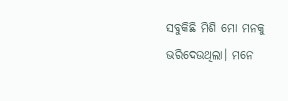ସବୁକିଛି ମିଶି ମୋ ମନକୁ ଭରିଦେଉଥିଲା। ମନେ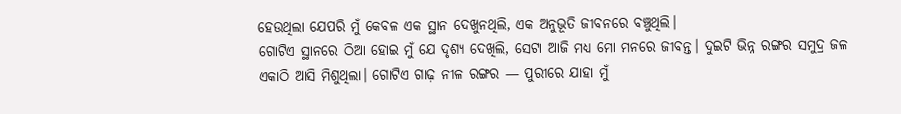ହେଉଥିଲା ଯେପରି ମୁଁ କେବଳ ଏକ ସ୍ଥାନ ଦେଖୁନଥିଲି, ଏକ ଅନୁଭୂତି ଜୀବନରେ ବଞ୍ଚୁଥିଲି।
ଗୋଟିଏ ସ୍ଥାନରେ ଠିଆ ହୋଇ ମୁଁ ଯେ ଦୃଶ୍ୟ ଦେଖିଲି, ସେଟା ଆଜି ମଧ୍ୟ ମୋ ମନରେ ଜୀବନ୍ତ। ଦୁଇଟି ଭିନ୍ନ ରଙ୍ଗର ସମୁଦ୍ର ଜଳ ଏକାଠି ଆସି ମିଶୁଥିଲା। ଗୋଟିଏ ଗାଢ଼ ନୀଳ ରଙ୍ଗର — ପୁରୀରେ ଯାହା ମୁଁ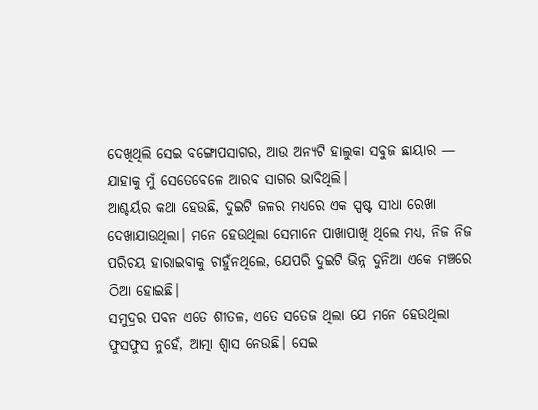ଦେଖିଥିଲି ସେଇ ବଙ୍ଗୋପସାଗର, ଆଉ ଅନ୍ୟଟି ହାଲୁକା ସବୁଜ ଛାୟାର — ଯାହାକୁ ମୁଁ ସେତେବେଳେ ଆରବ ସାଗର ଭାବିଥିଲି।
ଆଶ୍ଚର୍ୟର କଥା ହେଉଛି, ଦୁଇଟି ଜଳର ମଧ୍ୟରେ ଏକ ସ୍ପଷ୍ଟ ସୀଧା ରେଖା ଦେଖାଯାଉଥିଲା। ମନେ ହେଉଥିଲା ସେମାନେ ପାଖାପାଖି ଥିଲେ ମଧ୍ୟ, ନିଜ ନିଜ ପରିଚୟ ହାରାଇବାକୁ ଚାହୁଁନଥିଲେ, ଯେପରି ଦୁଇଟି ଭିନ୍ନ ଦୁନିଆ ଏକେ ମଞ୍ଚରେ ଠିଆ ହୋଇଛି।
ସମୁଦ୍ରର ପବନ ଏତେ ଶୀତଳ, ଏତେ ସତେଜ ଥିଲା ଯେ ମନେ ହେଉଥିଲା ଫୁସଫୁସ ନୁହେଁ, ଆତ୍ମା ଶ୍ୱାସ ନେଉଛି। ସେଇ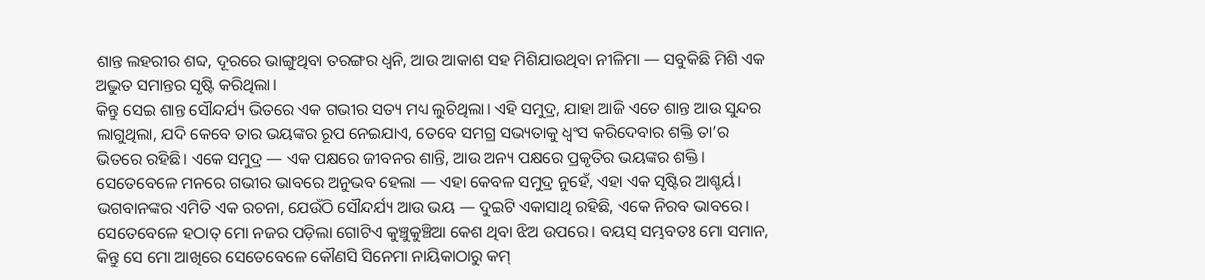ଶାନ୍ତ ଲହରୀର ଶବ୍ଦ, ଦୂରରେ ଭାଙ୍ଗୁଥିବା ତରଙ୍ଗର ଧ୍ୱନି, ଆଉ ଆକାଶ ସହ ମିଶିଯାଉଥିବା ନୀଳିମା — ସବୁକିଛି ମିଶି ଏକ ଅଦ୍ଭୁତ ସମାନ୍ତର ସୃଷ୍ଟି କରିଥିଲା।
କିନ୍ତୁ ସେଇ ଶାନ୍ତ ସୌନ୍ଦର୍ଯ୍ୟ ଭିତରେ ଏକ ଗଭୀର ସତ୍ୟ ମଧ୍ୟ ଲୁଚିଥିଲା। ଏହି ସମୁଦ୍ର, ଯାହା ଆଜି ଏତେ ଶାନ୍ତ ଆଉ ସୁନ୍ଦର ଲାଗୁଥିଲା, ଯଦି କେବେ ତାର ଭୟଙ୍କର ରୂପ ନେଇଯାଏ, ତେବେ ସମଗ୍ର ସଭ୍ୟତାକୁ ଧ୍ୱଂସ କରିଦେବାର ଶକ୍ତି ତା’ର ଭିତରେ ରହିଛି। ଏକେ ସମୁଦ୍ର — ଏକ ପକ୍ଷରେ ଜୀବନର ଶାନ୍ତି, ଆଉ ଅନ୍ୟ ପକ୍ଷରେ ପ୍ରକୃତିର ଭୟଙ୍କର ଶକ୍ତି।
ସେତେବେଳେ ମନରେ ଗଭୀର ଭାବରେ ଅନୁଭବ ହେଲା — ଏହା କେବଳ ସମୁଦ୍ର ନୁହେଁ, ଏହା ଏକ ସୃଷ୍ଟିର ଆଶ୍ଚର୍ୟ। ଭଗବାନଙ୍କର ଏମିତି ଏକ ରଚନା, ଯେଉଁଠି ସୌନ୍ଦର୍ଯ୍ୟ ଆଉ ଭୟ — ଦୁଇଟି ଏକାସାଥି ରହିଛି, ଏକେ ନିରବ ଭାବରେ।
ସେତେବେଳେ ହଠାତ୍ ମୋ ନଜର ପଡ଼ିଲା ଗୋଟିଏ କୁଞ୍ଚୁକୁଞ୍ଚିଆ କେଶ ଥିବା ଝିଅ ଉପରେ। ବୟସ୍ ସମ୍ଭବତଃ ମୋ ସମାନ, କିନ୍ତୁ ସେ ମୋ ଆଖିରେ ସେତେବେଳେ କୌଣସି ସିନେମା ନାୟିକାଠାରୁ କମ୍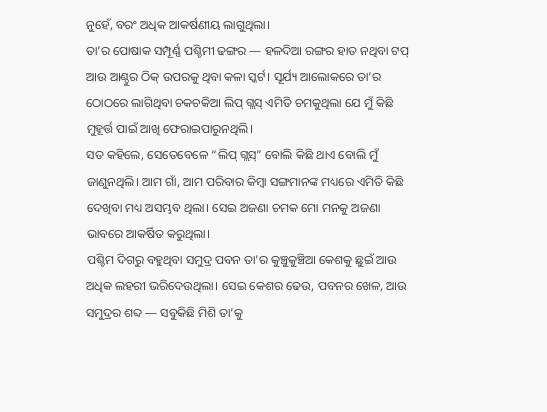ନୁହେଁ, ବରଂ ଅଧିକ ଆକର୍ଷଣୀୟ ଲାଗୁଥିଲା।
ତା’ର ପୋଷାକ ସମ୍ପୂର୍ଣ୍ଣ ପଶ୍ଚିମୀ ଢଙ୍ଗର — ହଳଦିଆ ରଙ୍ଗର ହାତ ନଥିବା ଟପ୍ ଆଉ ଆଣ୍ଠୁର ଠିକ୍ ଉପରକୁ ଥିବା କଳା ସ୍କର୍ଟ। ସୂର୍ଯ୍ୟ ଆଲୋକରେ ତା’ର ଠୋଠରେ ଲାଗିଥିବା ଚକଚକିଆ ଲିପ୍ ଗ୍ଲସ୍ ଏମିତି ଚମକୁଥିଲା ଯେ ମୁଁ କିଛି ମୁହୂର୍ତ୍ତ ପାଇଁ ଆଖି ଫେରାଇପାରୁନଥିଲି।
ସତ କହିଲେ, ସେତେବେଳେ “ଲିପ୍ ଗ୍ଲସ୍” ବୋଲି କିଛି ଥାଏ ବୋଲି ମୁଁ ଜାଣୁନଥିଲି। ଆମ ଗାଁ, ଆମ ପରିବାର କିମ୍ବା ସଙ୍ଗମାନଙ୍କ ମଧ୍ୟରେ ଏମିତି କିଛି ଦେଖିବା ମଧ୍ୟ ଅସମ୍ଭବ ଥିଲା। ସେଇ ଅଜଣା ଚମକ ମୋ ମନକୁ ଅଜଣା ଭାବରେ ଆକର୍ଷିତ କରୁଥିଲା।
ପଶ୍ଚିମ ଦିଗରୁ ବହୁଥିବା ସମୁଦ୍ର ପବନ ତା’ର କୁଞ୍ଚୁକୁଞ୍ଚିଆ କେଶକୁ ଛୁଇଁ ଆଉ ଅଧିକ ଲହରୀ ଭରିଦେଉଥିଲା। ସେଇ କେଶର ଢେଉ, ପବନର ଖେଳ, ଆଉ ସମୁଦ୍ରର ଶବ୍ଦ — ସବୁକିଛି ମିଶି ତା’କୁ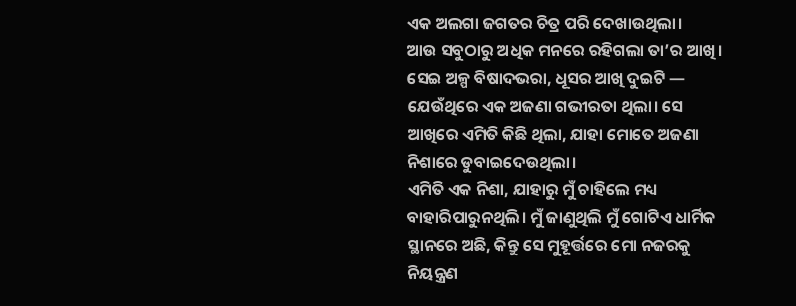ଏକ ଅଲଗା ଜଗତର ଚିତ୍ର ପରି ଦେଖାଉଥିଲା।
ଆଉ ସବୁଠାରୁ ଅଧିକ ମନରେ ରହିଗଲା ତା’ର ଆଖି। ସେଇ ଅଳ୍ପ ବିଷାଦଭରା, ଧୂସର ଆଖି ଦୁଇଟି — ଯେଉଁଥିରେ ଏକ ଅଜଣା ଗଭୀରତା ଥିଲା। ସେ ଆଖିରେ ଏମିତି କିଛି ଥିଲା, ଯାହା ମୋତେ ଅଜଣା ନିଶାରେ ଡୁବାଇଦେଉଥିଲା।
ଏମିତି ଏକ ନିଶା, ଯାହାରୁ ମୁଁ ଚାହିଲେ ମଧ୍ୟ ବାହାରିପାରୁନଥିଲି। ମୁଁ ଜାଣୁଥିଲି ମୁଁ ଗୋଟିଏ ଧାର୍ମିକ ସ୍ଥାନରେ ଅଛି, କିନ୍ତୁ ସେ ମୁହୂର୍ତ୍ତରେ ମୋ ନଜରକୁ ନିୟନ୍ତ୍ରଣ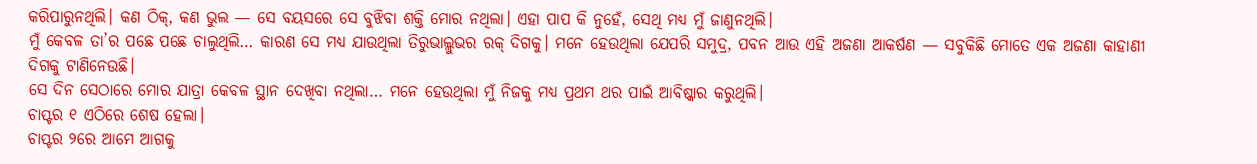କରିପାରୁନଥିଲି। କଣ ଠିକ୍, କଣ ଭୁଲ — ସେ ବୟସରେ ସେ ବୁଝିବା ଶକ୍ତି ମୋର ନଥିଲା। ଏହା ପାପ କି ନୁହେଁ, ସେଥି ମଧ୍ୟ ମୁଁ ଜାଣୁନଥିଲି।
ମୁଁ କେବଳ ତା’ର ପଛେ ପଛେ ଚାଲୁଥିଲି… କାରଣ ସେ ମଧ୍ୟ ଯାଉଥିଲା ତିରୁଭାଲ୍ଲୁଭର ରକ୍ ଦିଗକୁ। ମନେ ହେଉଥିଲା ଯେପରି ସମୁଦ୍ର, ପବନ ଆଉ ଏହି ଅଜଣା ଆକର୍ଷଣ — ସବୁକିଛି ମୋତେ ଏକ ଅଜଣା କାହାଣୀ ଦିଗକୁ ଟାଣିନେଉଛି।
ସେ ଦିନ ସେଠାରେ ମୋର ଯାତ୍ରା କେବଳ ସ୍ଥାନ ଦେଖିବା ନଥିଲା… ମନେ ହେଉଥିଲା ମୁଁ ନିଜକୁ ମଧ୍ୟ ପ୍ରଥମ ଥର ପାଇଁ ଆବିଷ୍କାର କରୁଥିଲି।
ଚାପ୍ଟର ୧ ଏଠିରେ ଶେଷ ହେଲା।
ଚାପ୍ଟର ୨ରେ ଆମେ ଆଗକୁ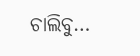ଚାଲିବୁ…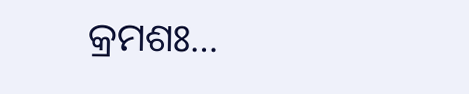କ୍ରମଶଃ…